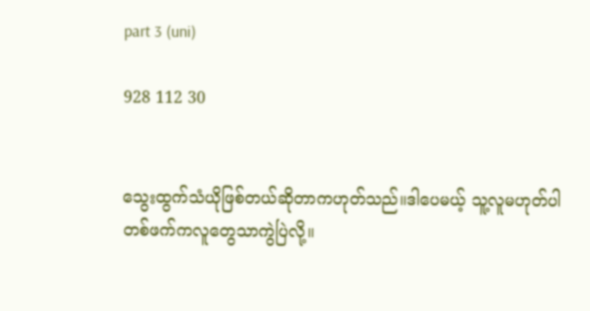part 3 (uni)

928 112 30


သွေးထွက်သံယိုဖြစ်တယ်ဆိုတာကဟုတ်သည်။ဒါပေမယ့် သူ့လူမဟုတ်ပါ တစ်ဖက်ကလူတွေသာကွဲပြဲလို့။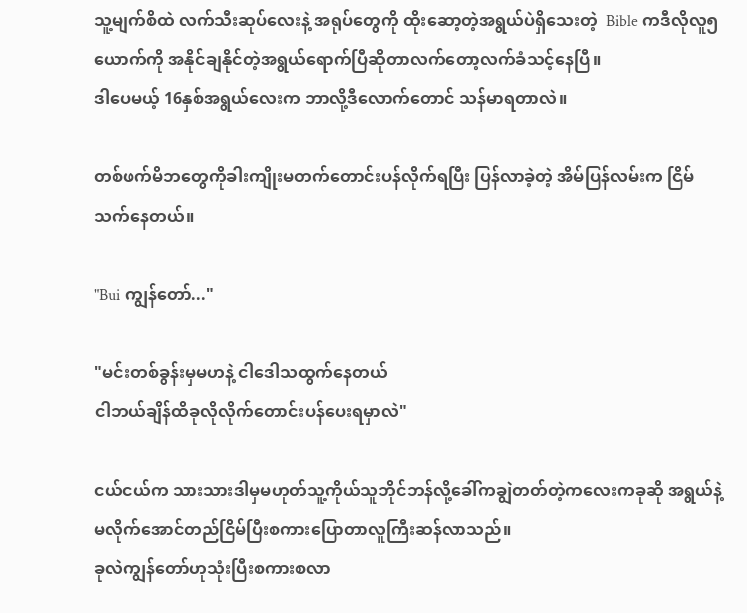သူ့မျက်စိထဲ လက်သီးဆုပ်လေးနဲ့ အရုပ်တွေကို ထိုးဆော့တဲ့အရွယ်ပဲရှိသေးတဲ့  Bible ကဒီလိုလူ၅ယောက်ကို အနိုင်ချနိုင်တဲ့အရွယ်ရောက်ပြီဆိုတာလက်တော့လက်ခံသင့်နေပြီ။
ဒါပေမယ့် 16နှစ်အရွယ်လေးက ဘာလို့ဒီလောက်တောင် သန်မာရတာလဲ။

တစ်ဖက်မိဘတွေကိုခါးကျိုးမတက်တောင်းပန်လိုက်ရပြီး ပြန်လာခဲ့တဲ့ အိမ်ပြန်လမ်းက ငြိမ်သက်နေတယ်။

"Bui ကျွန်တော်..."

"မင်းတစ်ခွန်းမှမဟနဲ့ ငါဒေါသထွက်နေတယ်
ငါဘယ်ချိန်ထိခုလိုလိုက်တောင်းပန်ပေးရမှာလဲ"

ငယ်ငယ်က သားသားဒါမှမဟုတ်သူ့ကိုယ်သူဘိုင်ဘန်လို့ခေါ်ကချွဲတတ်တဲ့ကလေးကခုဆို အရွယ်နဲ့မလိုက်အောင်တည်ငြိမ်ပြီးစကားပြောတာလူကြီးဆန်လာသည်။
ခုလဲကျွန်တော်ဟုသုံးပြီးစကားစလာ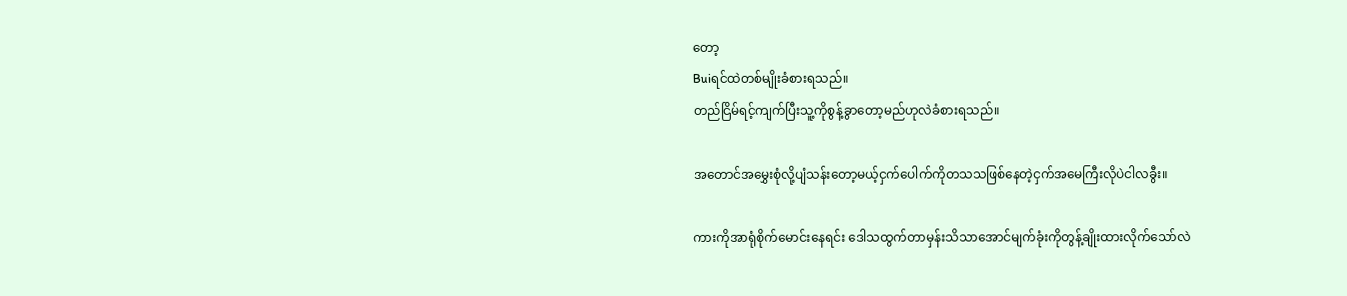တော့
Buiရင်ထဲတစ်မျိုးခံစားရသည်။
တည်ငြိမ်ရင့်ကျက်ပြီးသူ့ကိုစွန့်ခွာတော့မည်ဟုလဲခံစားရသည်။

အတောင်အမွှေးစုံလို့ပျံသန်းတော့မယ့်ငှက်ပေါက်ကိုတသသဖြစ်နေတဲ့ငှက်အမေကြီးလိုပဲငါလခွီး။

ကားကိုအာရုံစိုက်မောင်းနေရင်း ဒေါသထွက်တာမှန်းသိသာအောင်မျက်ခုံးကိုတွန့်ချိုးထားလိုက်သော်လဲ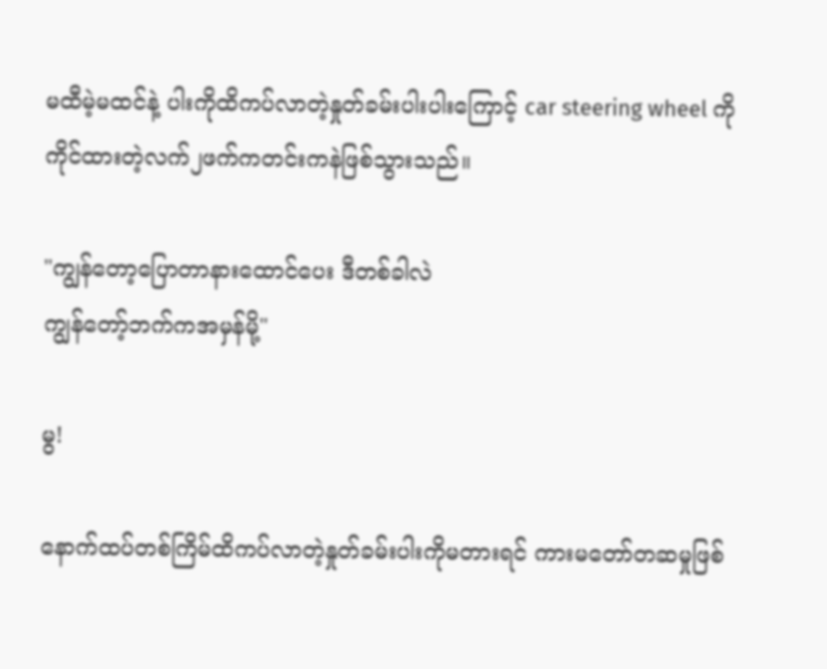မထီမဲ့မထင်နဲ့ ပါးကိုထိကပ်လာတဲ့နှုတ်ခမ်းပါးပါးကြောင့် car steering wheel ကိုကိုင်ထားတဲ့လက်၂ဖက်ကတင်းကနဲဖြစ်သွားသည်။

"ကျွန်တော့ပြောတာနားထောင်ပေး ဒီတစ်ခါလဲ
ကျွန်တော့်ဘက်ကအမှန်မို့"

မွ!

နောက်ထပ်တစ်ကြိမ်ထိကပ်လာတဲ့နှုတ်ခမ်းပါးကိုမတားရင် ကားမတော်တဆမှုဖြစ်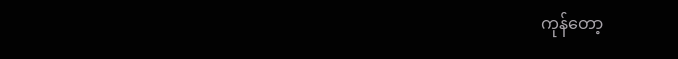ကုန်တော့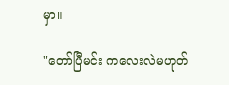မှာ။

"တော်ပြီမင်း ကလေးလဲမဟုတ်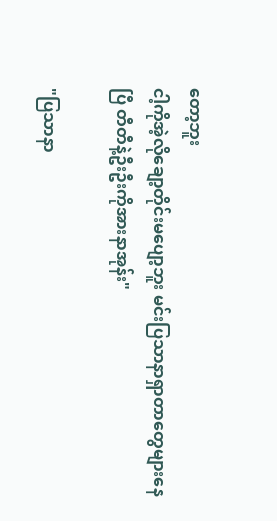တော့ဘူး
ငါ့ကိုအဲ့လိုချော့တိုင်းမပျော့ဘူး မင်းပြသာနာရှာတာတွေများနေပြီ တီတီနဲ့ဦးဦးကိုအားနာအုန်း"

"ပြသာနာ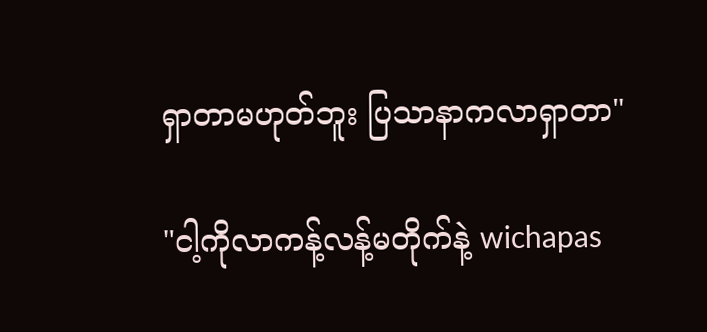ရှာတာမဟုတ်ဘူး ပြသာနာကလာရှာတာ"

"ငါ့ကိုလာကန့်လန့်မတိုက်နဲ့ wichapas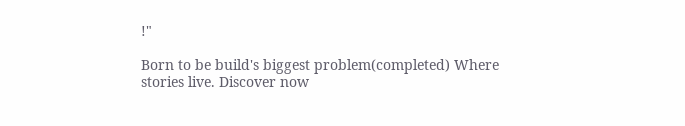!"

Born to be build's biggest problem(completed) Where stories live. Discover now